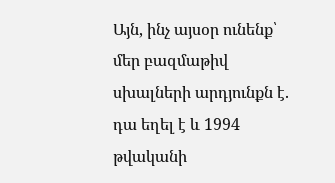Այն, ինչ այսօր ունենք՝ մեր բազմաթիվ սխալների արդյունքն է. դա եղել է և 1994 թվականի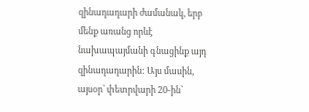զինադադարի ժամանակ, երբ մենք առանց որևէ նախապայմանի գնացինք այդ զինադադարին: Այս մասին, այսօր՝ փետրվարի 20-ին՝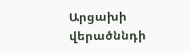Արցախի վերածննդի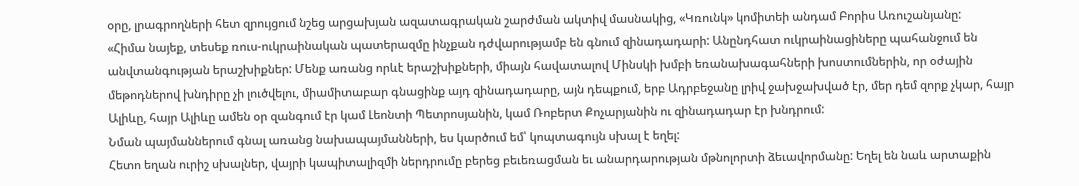օրը, լրագրողների հետ զրույցում նշեց արցախյան ազատագրական շարժման ակտիվ մասնակից, «Կռունկ» կոմիտեի անդամ Բորիս Առուշանյանը:
«Հիմա նայեք, տեսեք ռուս-ուկրաինական պատերազմը ինչքան դժվարությամբ են գնում զինադադարի: Անընդհատ ուկրաինացիները պահանջում են անվտանգության երաշխիքներ: Մենք առանց որևէ երաշխիքների, միայն հավատալով Մինսկի խմբի եռանախագահների խոստումներին, որ օժային մեթոդներով խնդիրը չի լուծվելու, միամիտաբար գնացինք այդ զինադադարը, այն դեպքում, երբ Ադրբեջանը լրիվ ջախջախված էր, մեր դեմ զորք չկար, հայր Ալիևը, հայր Ալիևը ամեն օր զանգում էր կամ Լեոնտի Պետրոսյանին, կամ Ռոբերտ Քոչարյանին ու զինադադար էր խնդրում:
Նման պայմաններում գնալ առանց նախապայմանների, ես կարծում եմ՝ կոպտագույն սխալ է եղել:
Հետո եղան ուրիշ սխալներ, վայրի կապիտալիզմի ներդրումը բերեց բեւեռացման եւ անարդարության մթնոլորտի ձեւավորմանը: Եղել են նաև արտաքին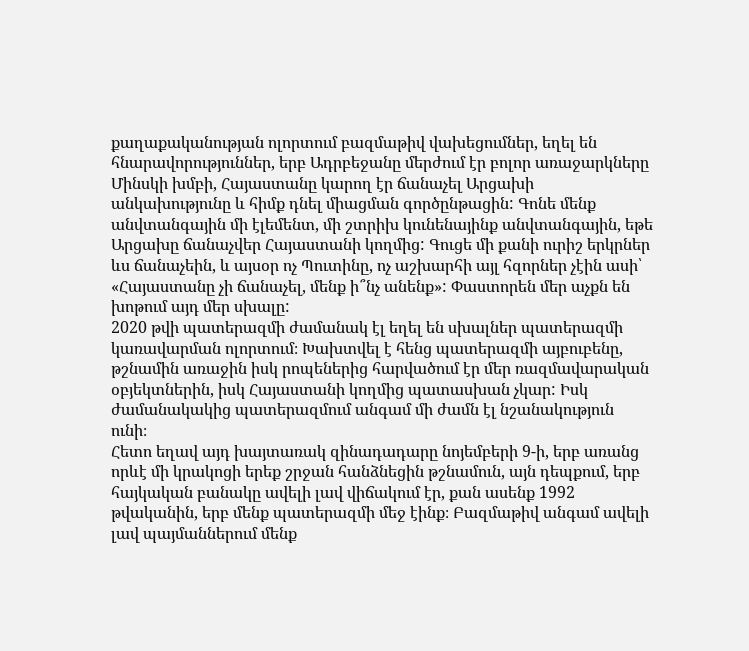քաղաքականության ոլորտում բազմաթիվ վախեցումներ, եղել են հնարավորություններ, երբ Ադրբեջանը մերժում էր բոլոր առաջարկները Մինսկի խմբի, Հայաստանը կարող էր ճանաչել Արցախի անկախությունը և հիմք դնել միացման գործընթացին: Գոնե մենք անվտանգային մի էլեմենտ, մի շտրիխ կունենայինք անվտանգային, եթե Արցախը ճանաչվեր Հայաստանի կողմից: Գուցե մի քանի ուրիշ երկրներ ևս ճանաչեին, և այսօր ոչ Պուտինը, ոչ աշխարհի այլ հզորներ չէին ասի՝ «Հայաստանը չի ճանաչել, մենք ի՞նչ անենք»: Փաստորեն մեր աչքն են խոթում այդ մեր սխալը:
2020 թվի պատերազմի ժամանակ էլ եղել են սխալներ պատերազմի կառավարման ոլորտում։ Խախտվել է հենց պատերազմի այբուբենը, թշնամին առաջին իսկ րոպեներից հարվածում էր մեր ռազմավարական օբյեկտներին, իսկ Հայաստանի կողմից պատասխան չկար: Իսկ ժամանակակից պատերազմում անգամ մի ժամն էլ նշանակություն ունի։
Հետո եղավ այդ խայտառակ զինադադարը նոյեմբերի 9-ի, երբ առանց որևէ մի կրակոցի երեք շրջան հանձնեցին թշնամուն, այն դեպքում, երբ հայկական բանակը ավելի լավ վիճակում էր, քան ասենք 1992 թվականին, երբ մենք պատերազմի մեջ էինք։ Բազմաթիվ անգամ ավելի լավ պայմաններում մենք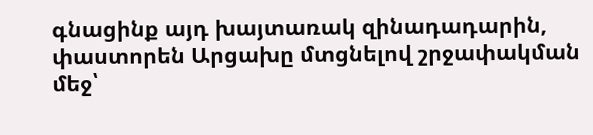գնացինք այդ խայտառակ զինադադարին, փաստորեն Արցախը մտցնելով շրջափակման մեջ՝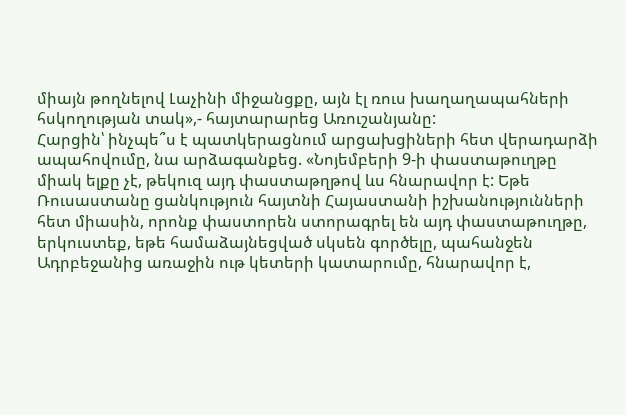միայն թողնելով Լաչինի միջանցքը, այն էլ ռուս խաղաղապահների հսկողության տակ»,- հայտարարեց Առուշանյանը:
Հարցին՝ ինչպե՞ս է պատկերացնում արցախցիների հետ վերադարձի ապահովումը, նա արձագանքեց. «Նոյեմբերի 9-ի փաստաթուղթը միակ ելքը չէ, թեկուզ այդ փաստաթղթով ևս հնարավոր է: Եթե Ռուսաստանը ցանկություն հայտնի Հայաստանի իշխանությունների հետ միասին, որոնք փաստորեն ստորագրել են այդ փաստաթուղթը, երկուստեք, եթե համաձայնեցված սկսեն գործելը, պահանջեն Ադրբեջանից առաջին ութ կետերի կատարումը, հնարավոր է,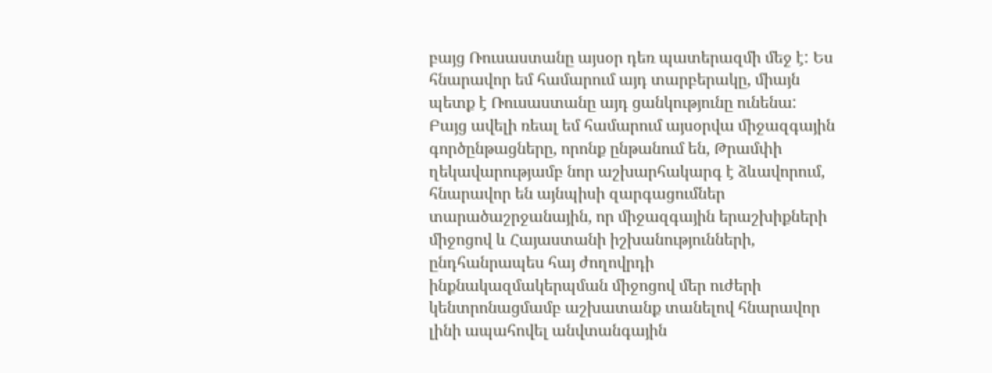բայց Ռուսաստանը այսօր դեռ պատերազմի մեջ է: Ես հնարավոր եմ համարում այդ տարբերակը, միայն պետք է Ռուսաստանը այդ ցանկությունը ունենա:
Բայց ավելի ռեալ եմ համարում այսօրվա միջազգային գործընթացները, որոնք ընթանում են, Թրամփի ղեկավարությամբ նոր աշխարհակարգ է ձևավորում, հնարավոր են այնպիսի զարգացումներ տարածաշրջանային, որ միջազգային երաշխիքների միջոցով և Հայաստանի իշխանությունների, ընդհանրապես հայ ժողովրդի ինքնակազմակերպման միջոցով մեր ուժերի կենտրոնացմամբ աշխատանք տանելով հնարավոր լինի ապահովել անվտանգային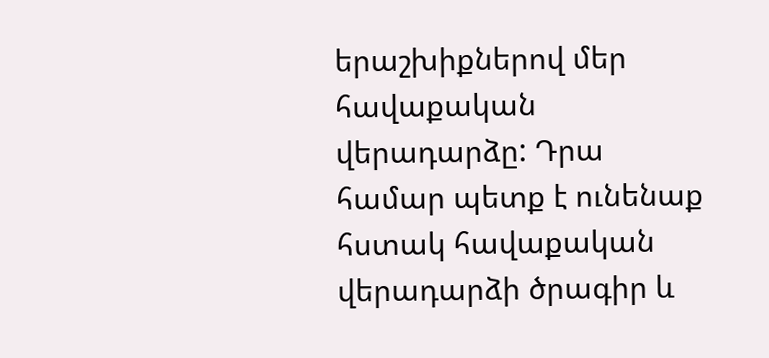երաշխիքներով մեր հավաքական վերադարձը: Դրա համար պետք է ունենաք հստակ հավաքական վերադարձի ծրագիր և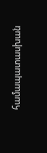համապատասխան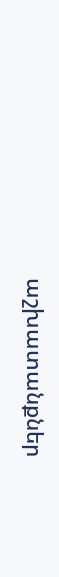աշխատանքներ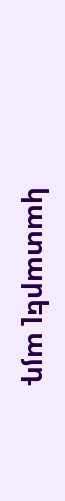կատարել այդ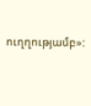ուղղությամբ»: